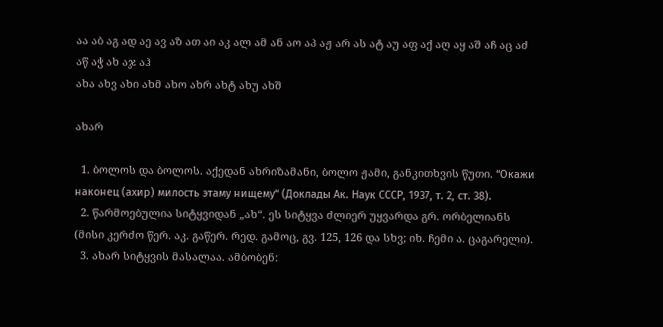აა აბ აგ ად აე ავ აზ ათ აი აკ ალ ამ ან აო აპ აჟ არ ას ატ აუ აფ აქ აღ აყ აშ აჩ აც აძ აწ აჭ ახ აჯ აჰ
ახა ახვ ახი ახმ ახო ახრ ახტ ახუ ახშ

ახარ

  1. ბოლოს და ბოლოს. აქედან ახრიზამანი, ბოლო ჟამი, განკითხვის წუთი. “Окажи наконец (ахир) милость этаму нищему“ (Доклады Ак. Наук СССР, 1937, т. 2, ст. 38).
  2. წარმოებულია სიტყვიდან „ახ“. ეს სიტყვა ძლიერ უყვარდა გრ. ორბელიანს (მისი კერძო წერ. აკ. გაწერ. რედ. გამოც, გვ. 125, 126 და სხვ; იხ. ჩემი ა. ცაგარელი).
  3. ახარ სიტყვის მასალაა. ამბობენ: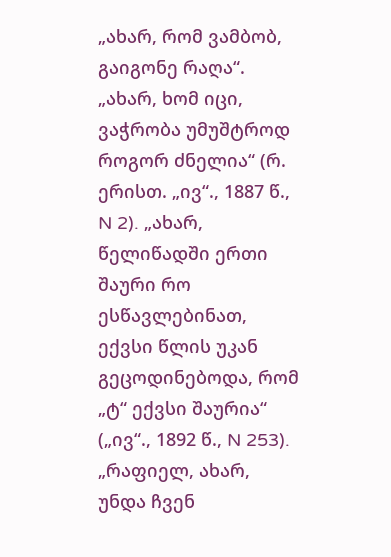„ახარ, რომ ვამბობ, გაიგონე რაღა“. „ახარ, ხომ იცი, ვაჭრობა უმუშტროდ როგორ ძნელია“ (რ. ერისთ. „ივ“., 1887 წ., N 2). „ახარ, წელიწადში ერთი შაური რო ესწავლებინათ, ექვსი წლის უკან გეცოდინებოდა, რომ „ტ“ ექვსი შაურია“ („ივ“., 1892 წ., N 253). „რაფიელ, ახარ, უნდა ჩვენ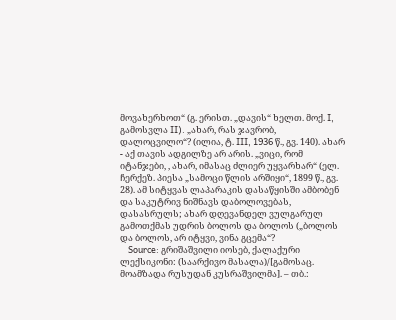მოვახერხოთ“ (გ. ერისთ. „დავის“ ხელთ. მოქ. I, გამოსვლა II). „ახარ, რას ჯავრობ, დალოცვილო“? (ილია, ტ. III, 1936 წ., გვ. 140). ახარ - აქ თავის ადგილზე არ არის. „ვიცი, რომ იტანჯები, , ახარ, იმასაც ძლიერ უყვარხარ“ (ელ. ჩერქეზ. პიესა „სამოცი წლის არშიყი“, 1899 წ., გვ. 28). ამ სიტყვას ლაპარაკის დასაწყისში ამბობენ და საკუტრივ ნიშნავს დაბოლოვებას, დასასრულს; ახარ დღევანდელ ვულგარულ გამოთქმას უდრის ბოლოს და ბოლოს („ბოლოს და ბოლოს, არ იტყვი, ვინა გცემა“?
    Source: გრიშაშვილი იოსებ, ქალაქური ლექსიკონი: (საარქივო მასალა)/[გამოსაც. მოამზადა რუსუდან კუსრაშვილმა]. – თბ.: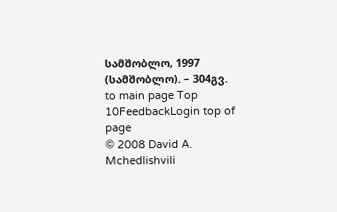სამშობლო, 1997 (სამშობლო). – 304გვ.
to main page Top 10FeedbackLogin top of page
© 2008 David A. Mchedlishvili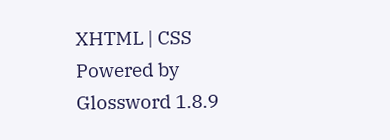XHTML | CSS Powered by Glossword 1.8.9